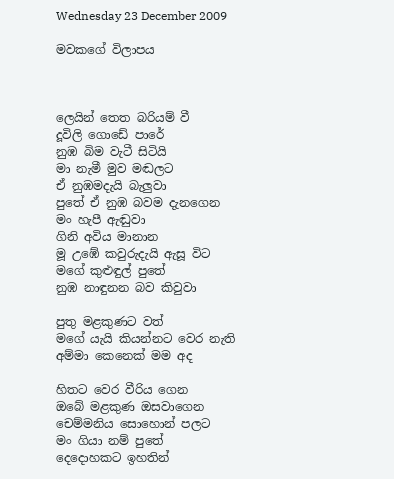Wednesday 23 December 2009

මවකගේ විලාපය



ලෙයින් තෙත බරියම් වී
දූවිලි ගොඩේ පාරේ
නුඹ බිම වැටී සිටියි
මා නැමී මුව මඬලට
ඒ නුඹමදැයි බැලුවා
පුතේ ඒ නුඹ බවම දැනගෙන
මං හැපී ඇඬුවා
ගිනි අවිය මානාන
මූ උඹේ කවුරුදැයි ඇසූ විට
මගේ කුළුඳුල් පුතේ
නුඹ නාඳුනන බව කිවුවා

පුතු මළකුණට වත්
මගේ ‍යැයි කියන්නට වෙර නැති
අම්මා කෙනෙක් මම අද

හිතට වෙර වීරිය ගෙන
ඔබේ මළකුණ ඔසවාගෙන
චෙම්මනිය සොහොන් පලට
මං ගියා නම් පුතේ
දෙදොහකට ඉහතින්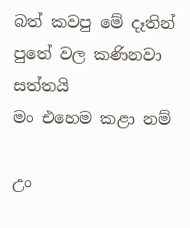බත් කවපු මේ දෑතින්
පුතේ වල කණිනවා සත්තයි
මං එහෙම කළා නම්

උං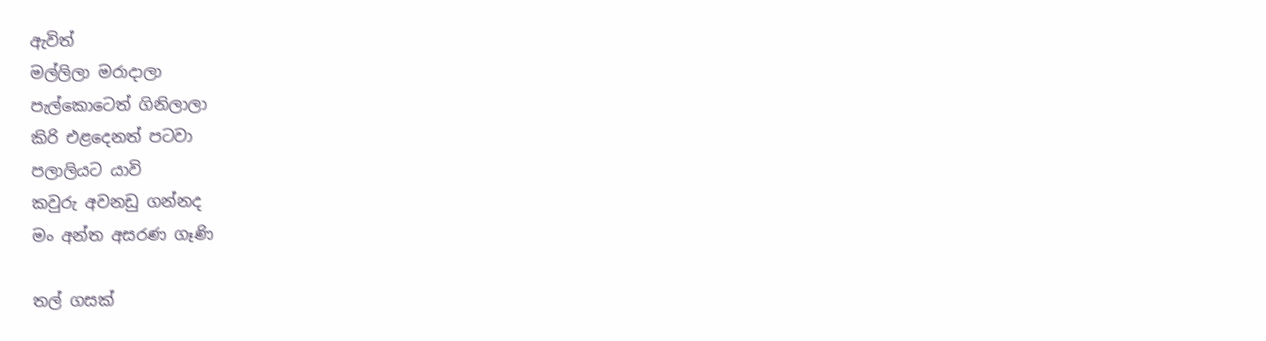ඇවිත්
මල්ලිලා මරාදාලා
පැල්කොටෙත් ගිනිලාලා
කිරි එළදෙනත් පටවා
පලාලියට යාවි
කවුරු අවනඩු ගන්නද
මං අන්ත අසරණ ගෑණි

තල් ගසක්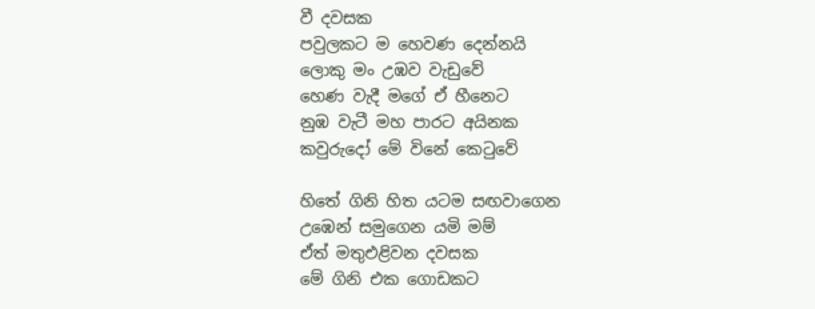වී දවසක
පවුලකට ම හෙවණ දෙන්නයි
ලොකු මං උඹව වැඩුවේ
හෙණ වැදී මගේ ඒ හීනෙට
නුඹ වැටී මහ පාරට අයිනක
කවුරුදෝ මේ විනේ කෙටුවේ

හිතේ ගිනි හිත යටම සඟවාගෙන
උඹෙන් සමුගෙන යමි මම්
ඒත් මතුඑළිවන දවසක
මේ ගිනි එක ගොඩකට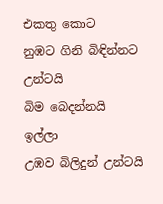එකතු කොට
නුඹට ගිනි බිඳින්නට උන්ටයි
බිම බෙදන්නයි ඉල්ලා
උඹව බිලිදුන් උන්ටයි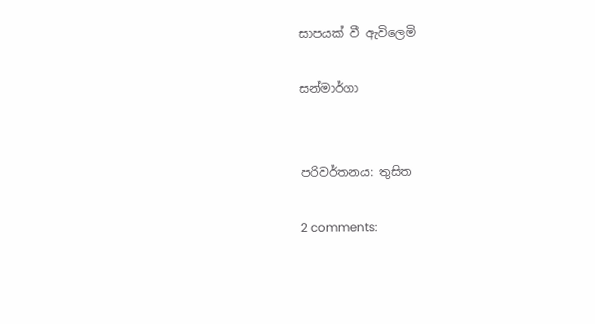සාපයක් වී ඇවිලෙමි

සන්මාර්ගා


පරිවර්තනය: තුසිත

2 comments: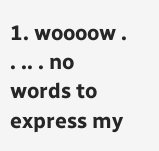1. woooow . . .. . no words to express my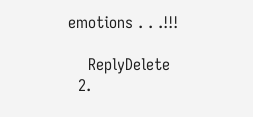emotions . . .!!!

    ReplyDelete
  2.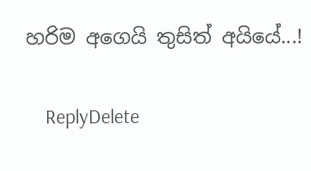හරිම අගෙයි තුසිත් අයියේ...!

    ReplyDelete